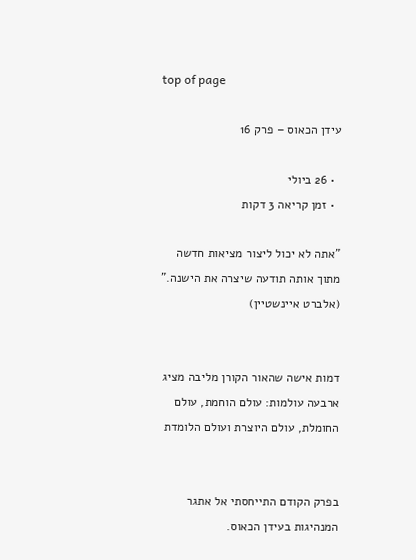top of page

עידן הכאוס – פרק 16

  • 26 ביולי
  • זמן קריאה 3 דקות

"אתה לא יכול ליצור מציאות חדשה מתוך אותה תודעה שיצרה את הישנה." (אלברט איינשטיין)


דמות אישה שהאור הקורן מליבה מציג ארבעה עולמות: עולם הוחמת, עולם החומלת, עולם היוצרת ועולם הלומדת


בפרק הקודם התייחסתי אל אתגר המנהיגות בעידן הכאוס.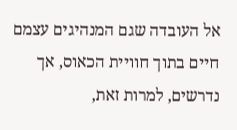אל העובדה שגם המנהיגים עצמם חיים בתוך חוויית הכאוס, אך נדרשים, למרות זאת,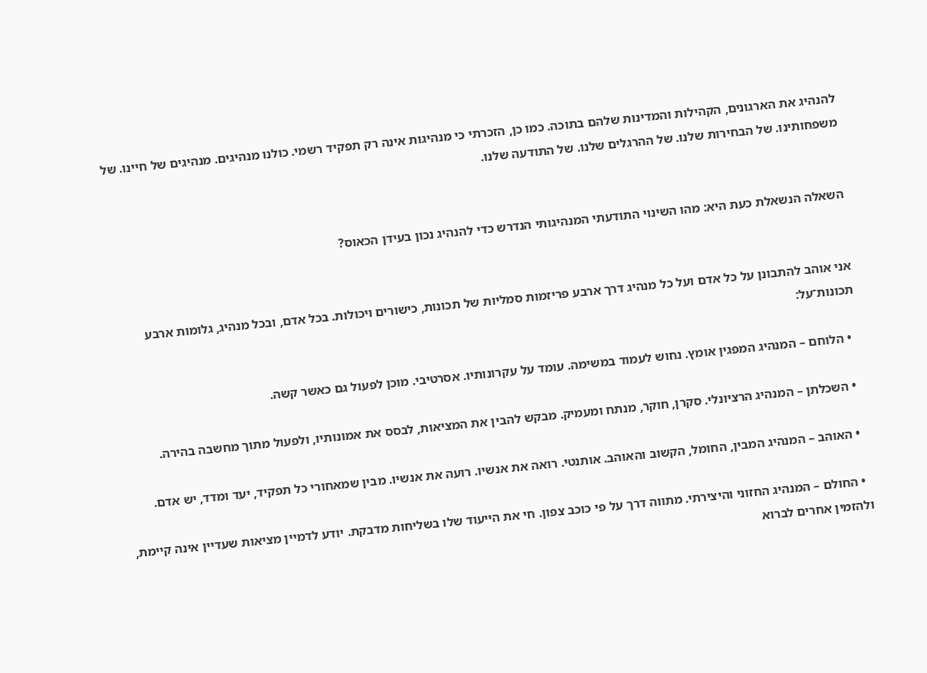להנהיג את הארגונים, הקהילות והמדינות שלהם בתוכה. כמו כן, הזכרתי כי מנהיגות אינה רק תפקיד רשמי. כולנו מנהיגים. מנהיגים של חיינו. של משפחותינו. של הבחירות שלנו. של ההרגלים שלנו. של התודעה שלנו.


השאלה הנשאלת כעת היא: מהו השינוי התודעתי המנהיגותי הנדרש כדי להנהיג נכון בעידן הכאוס?


אני אוהב להתבונן על כל אדם ועל כל מנהיג דרך ארבע פריזמות סמליות של תכונות, כישורים ויכולות. בכל אדם, ובכל מנהיג, גלומות ארבע תכונות־על:

  • הלוחם – המנהיג המפגין אומץ. נחוש לעמוד במשימה. עומד על עקרונותיו. אסרטיבי. מוכן לפעול גם כאשר קשה.

  • השכלתן – המנהיג הרציונלי. סקרן, חוקר, מנתח ומעמיק. מבקש להבין את המציאות, לבסס את אמונותיו, ולפעול מתוך מחשבה בהירה.

  • האוהב – המנהיג המבין, החומל, הקשוב והאוהב. אותנטי. רואה את אנשיו. רועה את אנשיו. מבין שמאחורי כל תפקיד, יעד ומדד, יש אדם.

  • החולם – המנהיג החזוני והיצירתי. מתווה דרך על פי כוכב צפון. חי את הייעוד שלו בשליחות מדבקת. יודע לדמיין מציאות שעדיין אינה קיימת, ולהזמין אחרים לברוא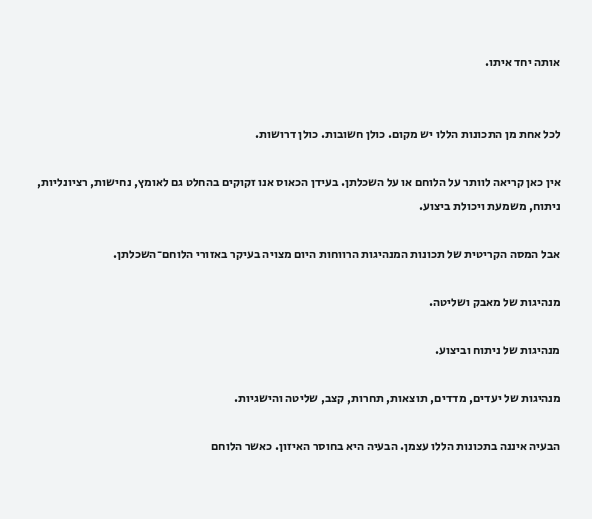אותה יחד איתו.


לכל אחת מן התכונות הללו יש מקום. כולן חשובות. כולן דרושות.

אין כאן קריאה לוותר על הלוחם או על השכלתן. בעידן הכאוס אנו זקוקים בהחלט גם לאומץ, נחישות, רציונליות, ניתוח, משמעת ויכולת ביצוע.

אבל המסה הקריטית של תכונות המנהיגות הרווחות היום מצויה בעיקר באזורי הלוחם־השכלתן.

מנהיגות של מאבק ושליטה.

מנהיגות של ניתוח וביצוע.

מנהיגות של יעדים, מדדים, תוצאות, תחרות, קצב, שליטה והישגיות.

הבעיה איננה בתכונות הללו עצמן. הבעיה היא בחוסר האיזון. כאשר הלוחם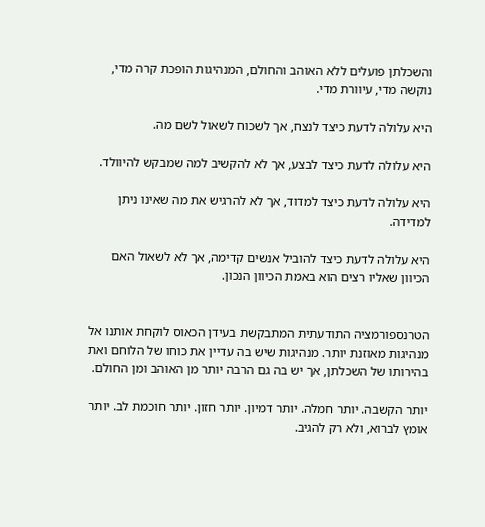והשכלתן פועלים ללא האוהב והחולם, המנהיגות הופכת קרה מדי, נוקשה מדי, עיוורת מדי.

היא עלולה לדעת כיצד לנצח, אך לשכוח לשאול לשם מה.

היא עלולה לדעת כיצד לבצע, אך לא להקשיב למה שמבקש להיוולד.

היא עלולה לדעת כיצד למדוד, אך לא להרגיש את מה שאינו ניתן למדידה.

היא עלולה לדעת כיצד להוביל אנשים קדימה, אך לא לשאול האם הכיוון שאליו רצים הוא באמת הכיוון הנכון.


הטרנספורמציה התודעתית המתבקשת בעידן הכאוס לוקחת אותנו אל מנהיגות מאוזנת יותר. מנהיגות שיש בה עדיין את כוחו של הלוחם ואת בהירותו של השכלתן, אך יש בה גם הרבה יותר מן האוהב ומן החולם.

יותר הקשבה. יותר חמלה. יותר דמיון. יותר חזון. יותר חוכמת לב. יותר אומץ לברוא, ולא רק להגיב.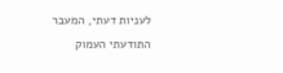לעניות דעתי, המעבר התודעתי העמוק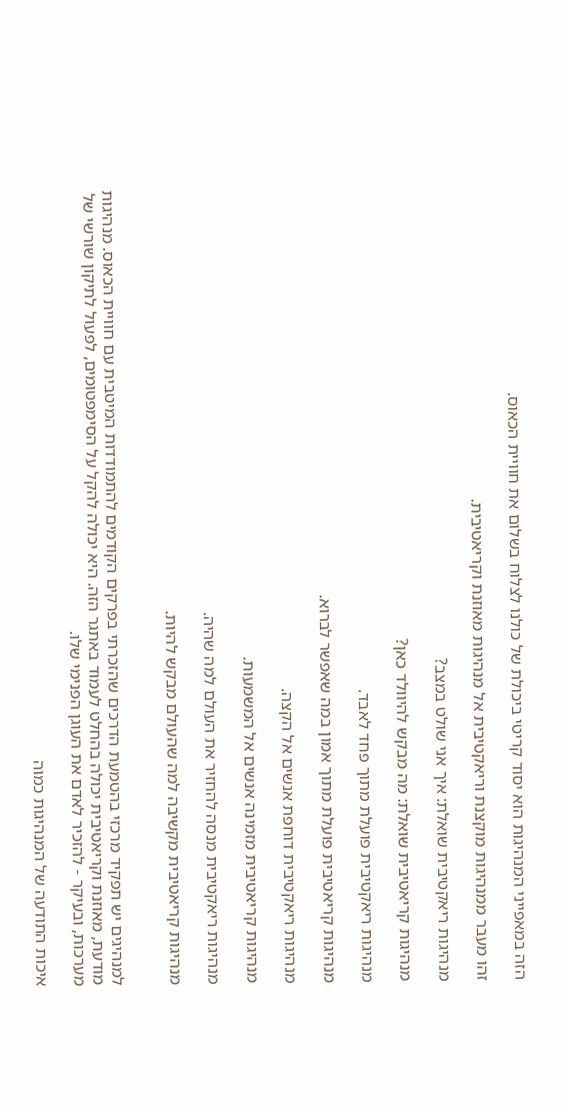הזה במאפייני המנהיגות הוא יסוד קריטי ביכולת של כולנו לצלוח בשלום את חוויית הכאוס.

זהו מעבר ממנהיגות מוקצנת וריאקטיבית אל מנהיגות מאוזנת וקריאטיבית.

מנהיגות ריאקטיבית שואלת: איך אני שולט במצב?

מנהיגות קריאטיבית שואלת: מה מבקש להיוולד כאן?

מנהיגות ריאקטיבית פועלת מתוך פחד לאבד.

מנהיגות קריאטיבית פועלת מתוך אמון במה שאפשר לברוא.

מנהיגות ריאקטיבית דוחפת אנשים אל הקצה.

מנהיגות קריאטיבית מזמינה אנשים אל המשמעות.

מנהיגות ריאקטיבית מנסה להחזיר את העולם למה שהיה.

מנהיגות קריאטיבית מקשיבה למה שהעולם מבקש להיות.


למנהיגים יש תפקיד מרכזי בהטמעת הדרכים שהזכרתי בפרקים הקודמים להתמודדות המיטבית עם חוויית הכאוס. מנהיגות מודעת, מאוזנת וקריאטיבית יכולה בהחלט לעמוד באתגר הזה. היא יכולה להקל על הסימפטומים, לפעול לתיקון שורשי של מערכות, ובעיקר - להזכיר לאדם את העוגן הפנימי שלו.

איכות התודעה של המנהיגות כמוה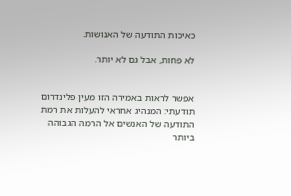כאיכות התודעה של האנושות.

לא פחות, אבל גם לא יותר.


אפשר לראות באמירה הזו מעין פלינדרום תודעתי: המנהיג אחראי להעלות את רמת התודעה של האנשים אל הרמה הגבוהה ביותר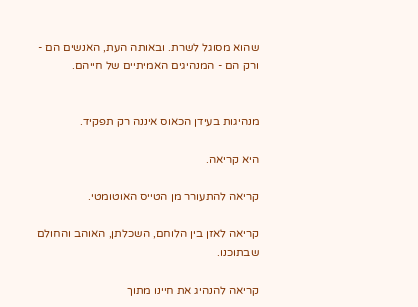שהוא מסוגל לשרת. ובאותה העת, האנשים הם - ורק הם - המנהיגים האמיתיים של חייהם.


מנהיגות בעידן הכאוס איננה רק תפקיד.

היא קריאה.

קריאה להתעורר מן הטייס האוטומטי.

קריאה לאזן בין הלוחם, השכלתן, האוהב והחולם שבתוכנו.

קריאה להנהיג את חיינו מתוך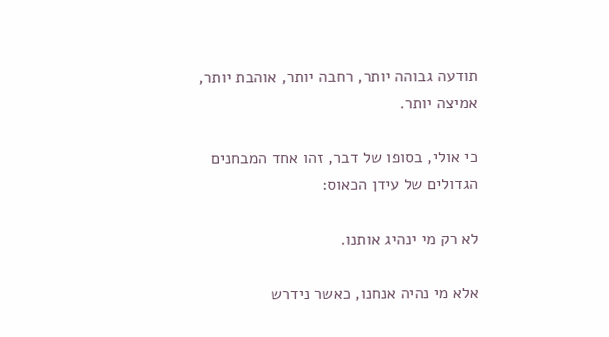תודעה גבוהה יותר, רחבה יותר, אוהבת יותר, אמיצה יותר.

כי אולי, בסופו של דבר, זהו אחד המבחנים הגדולים של עידן הכאוס:

לא רק מי ינהיג אותנו.

אלא מי נהיה אנחנו, כאשר נידרש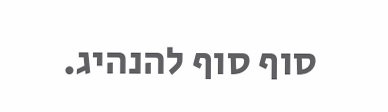סוף סוף להנהיג.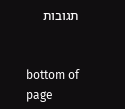תגובות


bottom of page